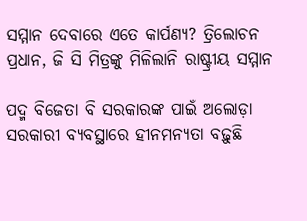ସମ୍ମାନ ଦେବାରେ ଏତେ କାର୍ପଣ୍ୟ? ତ୍ରିଲୋଚନ ପ୍ରଧାନ, ଜି ସି ମିତ୍ରଙ୍କୁ ମିଳିଲାନି ରାଷ୍ଟ୍ରୀୟ ସମ୍ମାନ

ପଦ୍ମ ବିଜେତା ବି ସରକାରଙ୍କ ପାଇଁ ଅଲୋଡ଼ା
ସରକାରୀ ବ୍ୟବସ୍ଥାରେ ହୀନମନ୍ୟତା ବଢ଼ୁଛି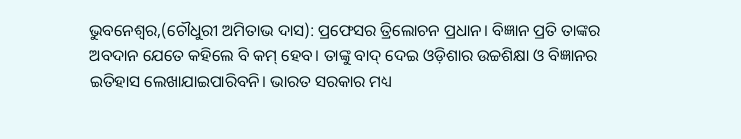ଭୁବନେଶ୍ୱର,(ଚୌଧୁରୀ ଅମିତାଭ ଦାସ): ପ୍ରଫେସର ତ୍ରିଲୋଚନ ପ୍ରଧାନ। ବିଜ୍ଞାନ ପ୍ରତି ତାଙ୍କର ଅବଦାନ ଯେତେ କହିଲେ ବି କମ୍ ହେବ। ତାଙ୍କୁ ବାଦ୍ ଦେଇ ଓଡ଼ିଶାର ଉଚ୍ଚଶିକ୍ଷା ଓ ବିଜ୍ଞାନର ଇତିହାସ ଲେଖାଯାଇପାରିବନି। ଭାରତ ସରକାର ମଧ୍ୟ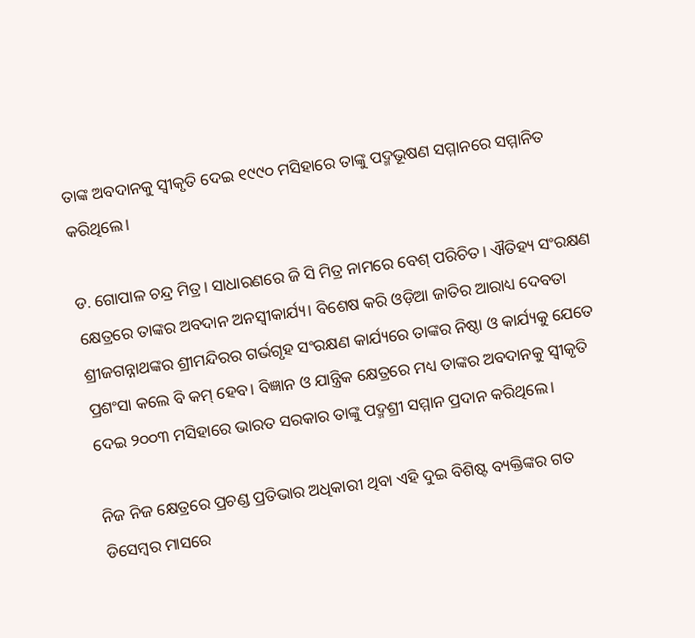ତାଙ୍କ ଅବଦାନକୁ ସ୍ବୀକୃତି ଦେଇ ୧୯୯୦ ମସିହାରେ ତାଙ୍କୁ ପଦ୍ମଭୂଷଣ ସମ୍ମାନରେ ସମ୍ମାନିତ କରିଥିଲେ।

ଡ. ଗୋପାଳ ଚନ୍ଦ୍ର ମିତ୍ର। ସାଧାରଣରେ ଜି ସି ମିତ୍ର ନାମରେ ବେଶ୍ ପରିଚିତ। ଐତିହ୍ୟ ସଂରକ୍ଷଣ କ୍ଷେତ୍ରରେ ତାଙ୍କର ଅବଦାନ ଅନସ୍ବୀକାର୍ଯ୍ୟ। ବିଶେଷ କରି ଓଡ଼ିଆ ଜାତିର ଆରାଧ୍ୟ ଦେବତା ଶ୍ରୀଜଗନ୍ନାଥଙ୍କର ଶ୍ରୀମନ୍ଦିରର ଗର୍ଭଗୃହ ସଂରକ୍ଷଣ କାର୍ଯ୍ୟରେ ତାଙ୍କର ନିଷ୍ଠା ଓ କାର୍ଯ୍ୟକୁ ଯେତେ ପ୍ରଶଂସା କଲେ ବି କମ୍ ହେବ। ବିଜ୍ଞାନ ଓ ଯାନ୍ତ୍ରିକ କ୍ଷେତ୍ରରେ ମଧ୍ୟ ତାଙ୍କର ଅବଦାନକୁ ସ୍ବୀକୃତି ଦେଇ ୨୦୦୩ ମସିହାରେ ଭାରତ ସରକାର ତାଙ୍କୁ ପଦ୍ମଶ୍ରୀ ସମ୍ମାନ ପ୍ରଦାନ କରିଥିଲେ।

ନିଜ ନିଜ କ୍ଷେତ୍ରରେ ପ୍ରଚଣ୍ଡ ପ୍ରତିଭାର ଅଧିକାରୀ ଥିବା ଏହି ଦୁଇ ବିଶିଷ୍ଟ ବ୍ୟକ୍ତିଙ୍କର ଗତ ଡିସେମ୍ବର ମାସରେ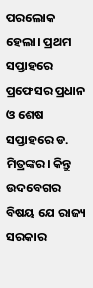ପରଲୋକ ହେଲା। ପ୍ରଥମ ସପ୍ତାହରେ ପ୍ରଫେସର ପ୍ରଧାନ ଓ ଶେଷ ସପ୍ତାହରେ ଡ. ମିତ୍ରଙ୍କର। କିନ୍ତୁ ଉଦବେଗର ବିଷୟ ‌ଯେ ରାଜ୍ୟ ସରକାର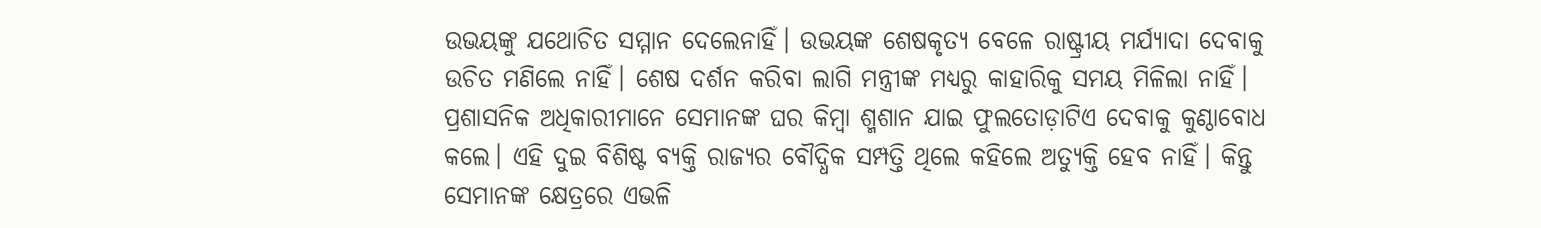ଉଭୟଙ୍କୁ ଯଥୋଚିତ ସମ୍ମାନ ଦେଲେନାହିଁ। ଉଭୟଙ୍କ ଶେଷକୃତ୍ୟ ବେଳେ ରାଷ୍ଟ୍ରୀୟ ମର୍ଯ୍ୟାଦା ଦେବାକୁ ଉଚିତ ମଣିଲେ ନାହିଁ। ଶେଷ ଦର୍ଶନ କରିବା ଲାଗି ମନ୍ତ୍ରୀଙ୍କ ମଧ୍ୟରୁ କାହାରିକୁ ସମୟ ମିଳିଲା ନାହିଁ। ପ୍ରଶାସନିକ ଅଧିକାରୀମାନେ ସେମାନଙ୍କ ଘର କିମ୍ବା ଶ୍ମଶାନ ଯାଇ ଫୁଲତୋଡ଼ାଟିଏ ଦେବାକୁ କୁଣ୍ଠାବୋଧ କଲେ। ଏହି ଦୁଇ ବିଶିଷ୍ଟ ବ୍ୟକ୍ତି ରାଜ୍ୟର ବୌଦ୍ଧିକ ସମ୍ପତ୍ତି ଥିଲେ କହିଲେ ଅତ୍ୟୁକ୍ତି ହେବ ନାହିଁ। କିନ୍ତୁ ସେମାନଙ୍କ କ୍ଷେତ୍ରରେ ଏଭଳି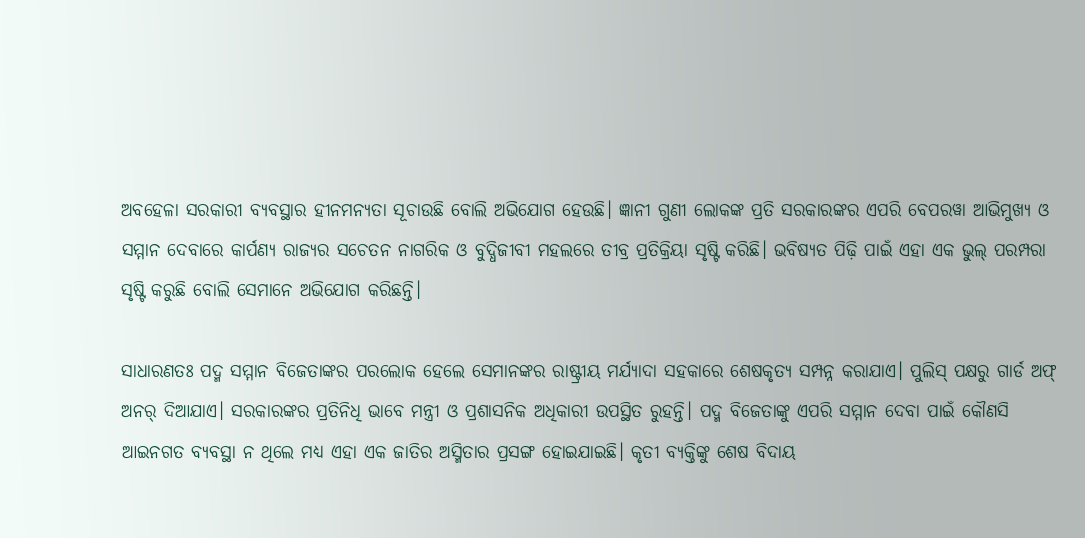ଅ‌ବହେଳା ସରକାରୀ ବ୍ୟବସ୍ଥାର ହୀନମନ୍ୟତା ସୂଚାଉଛି ବୋଲି ଅଭିଯୋଗ ହେଉଛି। ଜ୍ଞାନୀ ଗୁଣୀ ଲୋକଙ୍କ ପ୍ରତି ସରକାରଙ୍କର ଏପରି ବେପରୱା ଆଭିମୁଖ୍ୟ ଓ ସମ୍ମାନ ଦେବାରେ କାର୍ପଣ୍ୟ ରାଜ୍ୟର ସଚେତନ ନାଗରିକ ଓ ବୁଦ୍ଧିଜୀବୀ ମହଲରେ ତୀବ୍ର ପ୍ରତିକ୍ରିୟା ସୃଷ୍ଟି କରିଛି। ଭବିଷ୍ୟତ ପିଢ଼ି ପାଇଁ ଏହା ଏକ ଭୁଲ୍ ପରମ୍ପରା ସୃଷ୍ଟି କରୁଛି ବୋଲି ସେମା‌ନେ ଅଭିଯୋଗ କରିଛନ୍ତି।

ସାଧାରଣତଃ ପଦ୍ମ ସମ୍ମାନ ବିଜେତାଙ୍କର ପରଲୋକ ହେଲେ ସେମାନଙ୍କର ରାଷ୍ଟ୍ରୀୟ ମର୍ଯ୍ୟାଦା ସହକାରେ ଶେଷକୃତ୍ୟ ସମ୍ପନ୍ନ କରାଯାଏ। ପୁଲିସ୍ ପକ୍ଷରୁ ଗାର୍ଡ ଅଫ୍ ଅନର୍ ଦିଆଯାଏ। ସରକାରଙ୍କର ପ୍ରତିନିଧି ଭାବେ ମନ୍ତ୍ରୀ ଓ ପ୍ରଶାସନିକ ଅଧିକାରୀ ଉପସ୍ଥିତ ରୁହନ୍ତି। ପଦ୍ମ ବିଜେତାଙ୍କୁ ଏପରି ସମ୍ମାନ ଦେବା ପାଇଁ କୌଣସି ଆଇନଗତ ବ୍ୟବସ୍ଥା ନ ଥିଲେ ମଧ୍ୟ ଏହା ଏକ ଜାତିର ଅସ୍ମିତାର ପ୍ରସଙ୍ଗ ହୋଇଯାଇଛି। କୃତୀ ବ୍ୟକ୍ତିଙ୍କୁ ଶେଷ ବିଦାୟ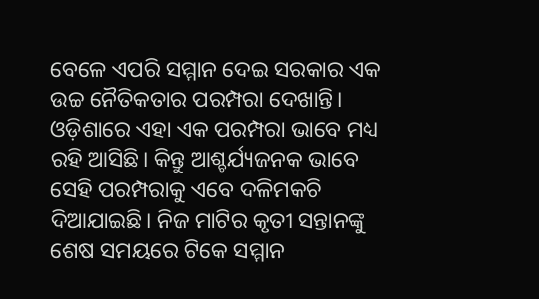ବେଳେ ଏପରି ସମ୍ମାନ ଦେଇ ସରକାର ଏକ ଉଚ୍ଚ ନୈତିକତାର ପରମ୍ପରା ଦେଖାନ୍ତି। ଓଡ଼ିଶାରେ ଏହା ଏକ ପରମ୍ପରା ଭାବେ ମଧ୍ୟ ରହି ଆସିଛି। କିନ୍ତୁ ଆଶ୍ଚର୍ଯ୍ୟଜନକ ଭାବେ ସେହି ପରମ୍ପରାକୁ ଏବେ ଦଳିମକଚି ଦିଆଯାଇଛି। ନିଜ ମାଟିର କୃତୀ ସନ୍ତାନଙ୍କୁ ଶେଷ ସମୟରେ ଟିକେ ସମ୍ମାନ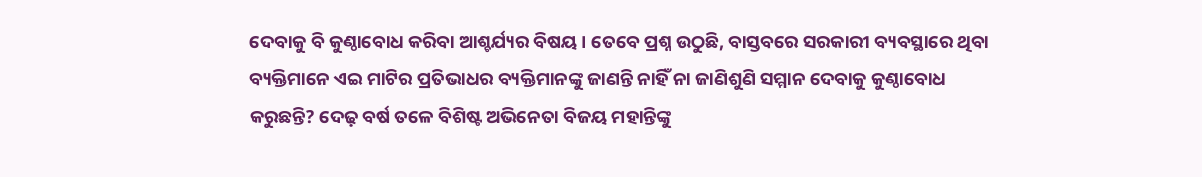ଦେବାକୁ ବି କୁଣ୍ଠାବୋଧ କରିବା ଆଶ୍ଚର୍ଯ୍ୟର ବିଷୟ। ତେ‌ବେ ପ୍ରଶ୍ନ ଉଠୁଛି, ବାସ୍ତବରେ ସରକାରୀ ବ୍ୟବସ୍ଥାରେ ଥିବା ବ୍ୟକ୍ତିମାନେ ଏଇ ମାଟିର ପ୍ରତିଭାଧର ବ୍ୟକ୍ତିମାନଙ୍କୁ ଜାଣନ୍ତି ନାହିଁ ନା ଜାଣିଶୁଣି ସମ୍ମାନ ଦେବାକୁ କୁଣ୍ଠାବୋଧ କରୁଛନ୍ତି? ଦେଢ଼ ବର୍ଷ ତଳେ ବିଶିଷ୍ଟ ଅଭିନେତା ବିଜୟ ମହାନ୍ତିଙ୍କୁ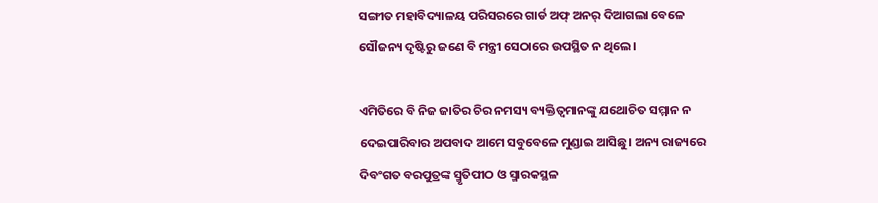ସଙ୍ଗୀତ ମହାବିଦ୍ୟାଳୟ ପରିସରରେ ଗାର୍ଡ ଅଫ୍ ଅନର୍ ଦିଆଗଲା ବେଳେ ସୌଜନ୍ୟ ଦୃଷ୍ଟିରୁ ଜଣେ ବି ମନ୍ତ୍ରୀ ସେଠାରେ ଉପସ୍ଥିତ ନ ଥିଲେ।

ଏମିତିରେ ବି ନିଜ ଜାତିର ଚିର ନମସ୍ୟ ବ୍ୟକ୍ତିତ୍ବମାନଙ୍କୁ ଯଥୋଚିତ ସମ୍ମାନ ନ ଦେଇପାରିବାର ଅପବାଦ ଆମେ ସବୁବେଳେ ମୁଣ୍ଡାଇ ଆସିଛୁ। ଅନ୍ୟ ରାଜ୍ୟରେ ଦିବଂଗତ ବରପୁତ୍ରଙ୍କ ସ୍ମୃତିପୀଠ ଓ ସ୍ମାରକସ୍ଥଳ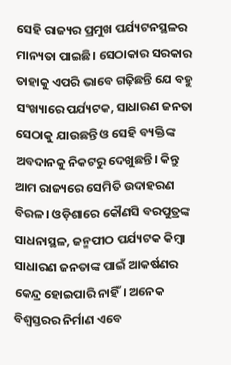ସେହି ରାଜ୍ୟର ପ୍ରମୁଖ ପର୍ଯ୍ୟଟନସ୍ଥଳର ମାନ୍ୟତା ପାଇଛି। ସେଠାକାର ସରକାର ତାହାକୁ ଏପରି ଭାବେ ଗଢ଼ିଛନ୍ତି ଯେ ବହୁ ସଂଖ୍ୟାରେ ପର୍ଯ୍ୟଟକ, ସାଧାରଣ ଜନତା ସେଠାକୁ ଯାଉଛନ୍ତି ଓ ସେହି ବ୍ୟକ୍ତିଙ୍କ ଅବଦାନକୁ ନିକଟରୁ ଦେଖୁଛନ୍ତି। କିନ୍ତୁ ଆମ ରାଜ୍ୟରେ ସେମିତି ଉଦାହରଣ ବିରଳ। ଓଡ଼ିଶାରେ କୌଣସି ବରପୁତ୍ରଙ୍କ ସାଧନାସ୍ଥଳ, ଜନ୍ମପୀଠ ପର୍ଯ୍ୟଟକ କିମ୍ବା ସାଧାରଣ ଜନତାଙ୍କ ପାଇଁ ଆକର୍ଷଣର କେନ୍ଦ୍ର ହୋଇପାରି ନାହିଁ। ଅନେକ ବିଶ୍ବସ୍ତରର ନିର୍ମାଣ ଏବେ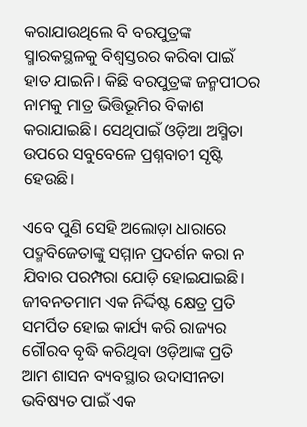କରାଯାଉଥିଲେ ବି ବରପୁତ୍ରଙ୍କ ସ୍ମାରକସ୍ଥଳକୁ ବିଶ୍ବସ୍ତରର କରିବା ପାଇଁ ହାତ ଯାଇନି। କିଛି ବରପୁତ୍ରଙ୍କ ଜନ୍ମପୀଠର ନାମକୁ ମାତ୍ର ଭିତ୍ତିଭୂମିର ବିକାଶ କରାଯାଇଛି। ସେଥିପାଇଁ ଓଡ଼ିଆ ଅସ୍ମିତା ଉପରେ ସବୁବେଳେ ପ୍ରଶ୍ନବାଚୀ ସୃଷ୍ଟି ହେଉଛି।

ଏବେ ପୁଣି ସେହି ଅଲୋଡ଼ା ଧାରାରେ ପଦ୍ମବିଜେତାଙ୍କୁ ସମ୍ମାନ ପ୍ରଦର୍ଶନ କରା ନ ଯିବାର ପରମ୍ପରା ଯୋଡ଼ି ହୋଇଯାଇଛି। ଜୀବନତମାମ ଏକ ନିର୍ଦ୍ଦିଷ୍ଟ କ୍ଷେତ୍ର ପ୍ରତି ସମର୍ପିତ ହୋଇ କାର୍ଯ୍ୟ କରି ରାଜ୍ୟର ଗୌରବ ବୃଦ୍ଧି କରିଥିବା ଓଡ଼ିଆଙ୍କ ପ୍ରତି ଆମ ଶାସନ ବ୍ୟବସ୍ଥାର ଉଦାସୀନତା ଭବିଷ୍ୟତ ପାଇଁ ଏକ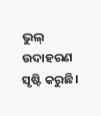ଭୁଲ୍ ଉଦାହରଣ ସୃଷ୍ଟି କରୁଛି।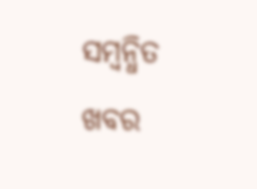ସମ୍ବନ୍ଧିତ ଖବର